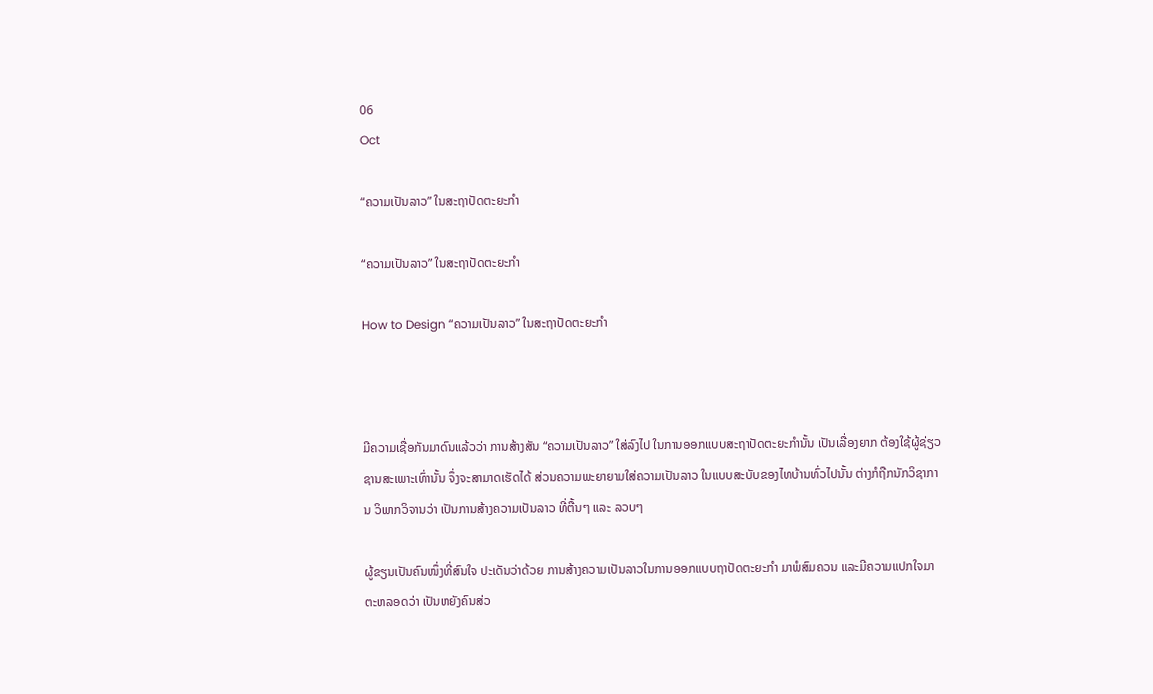06
Oct

“ຄວາມເປັນລາວ” ໃນສະຖາປັດຕະຍະກຳ

“ຄວາມເປັນລາວ” ໃນສະຖາປັດຕະຍະກຳ

How to Design “ຄວາມເປັນລາວ” ໃນສະຖາປັດຕະຍະກຳ



ມີຄວາມເຊື່ອກັນມາດົນແລ້ວວ່າ ການສ້າງສັນ “ຄວາມເປັນລາວ” ໃສ່ລົງໄປ ໃນການອອກແບບສະຖາປັດຕະຍະກຳນັ້ນ ເປັນເລື່ອງຍາກ ຕ້ອງໃຊ້ຜູ້ຊ່ຽວຊານສະເພາະເທົ່ານັ້ນ ຈຶ່ງຈະສາມາດເຮັດໄດ້ ສ່ວນຄວາມພະຍາຍາມໃສ່ຄວາມເປັນລາວ ໃນແບບສະບັບຂອງໄທບ້ານທົ່ວໄປນັ້ນ ຕ່າງກໍຖືກນັກວິຊາການ ວິພາກວິຈານວ່າ ເປັນການສ້າງຄວາມເປັນລາວ ທີ່ຕື້ນໆ ແລະ ລວບໆ

ຜູ້ຂຽນເປັນຄົນໜຶ່ງທີ່ສົນໃຈ ປະເດັນວ່າດ້ວຍ ການສ້າງຄວາມເປັນລາວໃນການອອກແບບຖາປັດຕະຍະກຳ ມາພໍສົມຄວນ ແລະມີຄວາມແປກໃຈມາຕະຫລອດວ່າ ເປັນຫຍັງຄົນສ່ວ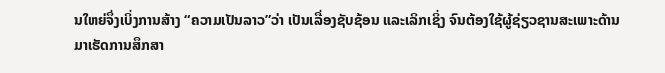ນໃຫຍ່ຈຶ່ງເບິ່ງການສ້າງ “ຄວາມເປັນລາວ”ວ່າ ເປັນເລື່ອງຊັບຊ້ອນ ແລະເລິກເຊິ່ງ ຈົນຕ້ອງໃຊ້ຜູ້ຊ່ຽວຊານສະເພາະດ້ານ ມາເຮັດການສຶກສາ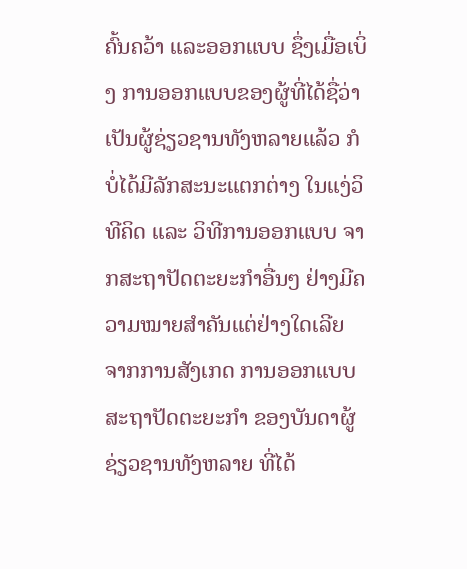ຄົ້ນຄວ້າ ແລະອອກແບບ ຊຶ່ງເມື່ອເບິ່ງ ການອອກແບບຂອງຜູ້ທີ່ໄດ້ຊື່ວ່າ ເປັນຜູ້ຊ່ຽວຊານທັງຫລາຍແລ້ວ ກໍບໍ່ໄດ້ມີລັກສະນະແຕກຕ່າງ ໃນແງ່ວິທີຄິດ ແລະ ວິທີການອອກແບບ ຈາກສະຖາປັດຕະຍະກຳອື່ນໆ ຢ່າງມີຄວາມໝາຍສຳຄັນແຕ່ຢ່າງໃດເລີຍ ຈາກການສັງເກດ ການອອກແບບ ສະຖາປັດຕະຍະກຳ ຂອງບັນດາຜູ້ຊ່ຽວຊານທັງຫລາຍ ທີ່ໄດ້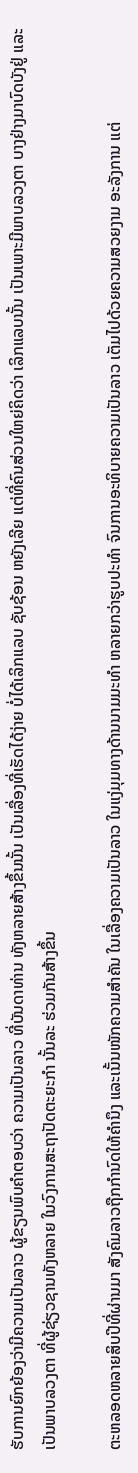ຮັບການຍົກຍ້ອງວ່າມີຄວາມເປັນລາວ ຜູ້ຂຽນພົບຄຳຕອບວ່າ ຄວາມເປັນລາວ ທີ່ບັນດາທ່ານ ທັງຫລາຍສ້າງຂຶ້ນນັ້ນ ເປັນເລື່ອງທີ່ເຮັດໄດ້ງ່າຍ ບໍ່ໄດ້ເລິກແລບ ຊັບຊ້ອນ ຫຍັງເລີຍ ແຕ່ທີ່ຄົນສ່ວນໃຫຍ່ຄິດວ່າ ເລິກແລບນັ້ນ ເປັນເພາະມີພາບລວງຕາ ບາງຢ່າງມາບົດບັງຢູ່ ແລະ ເປັນພາບລວງຕາ ທີ່ຜູ້ຊ່ຽວຊານທັງຫລາຍ ໃນວົງການສະຖາປັດຕະຍະກຳ ນັ້ນລະ ຮ່ວມກັນສ້າງຂຶ້ນ

ຕະຫລອດຫລາຍສິບປີທີ່ຜ່ານມາ ສັງຄົມລາວຖືກກຳນົດໃຫ້ຄຳນຶງ ແລະເນັ້ນໜັກຄວາມສຳຄັນ ໃນເລື່ອງຄວາມເປັນລາວ ໃນແງ່ມຸມທາງດ້ານນາມມະທຳ ຫລາຍກວ່າຮູບປະທຳ ຈົນການອະທິບາຍຄວາມເປັນລາວ ເຕັມໄປດ້ວຍຄວາມສວຍງາມ ອະລັງການ ແຕ່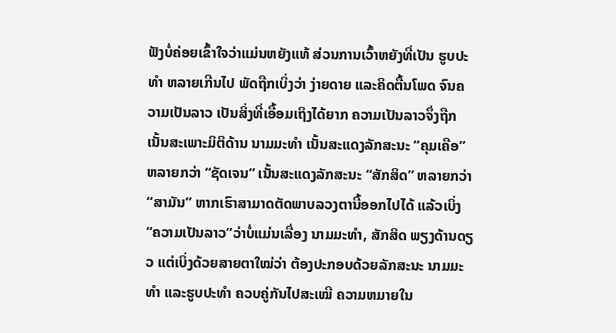ຟັງບໍ່ຄ່ອຍເຂົ້າໃຈວ່າແມ່ນຫຍັງແທ້ ສ່ວນການເວົ້າຫຍັງທີ່ເປັນ ຮູບປະທຳ ຫລາຍເກີນໄປ ພັດຖືກເບິ່ງວ່າ ງ່າຍດາຍ ແລະຄິດຕື້ນໂພດ ຈົນຄວາມເປັນລາວ ເປັນສິ່ງທີ່ເອື້ອມເຖິງໄດ້ຍາກ ຄວາມເປັນລາວຈຶ່ງຖືກເນັ້ນສະເພາະມິຕິດ້ານ ນາມມະທຳ ເນັ້ນສະແດງລັກສະນະ “ຄຸມເຄືອ” ຫລາຍກວ່າ “ຊັດເຈນ” ເນັ້ນສະແດງລັກສະນະ “ສັກສິດ” ຫລາຍກວ່າ “ສາມັນ” ຫາກເຮົາສາມາດຕັດພາບລວງຕານີ້ອອກໄປໄດ້ ແລ້ວເບິ່ງ“ຄວາມເປັນລາວ”ວ່າບໍ່ແມ່ນເລື່ອງ ນາມມະທຳ, ສັກສິດ ພຽງດ້ານດຽວ ແຕ່ເບິ່ງດ້ວຍສາຍຕາໃໝ່ວ່າ ຕ້ອງປະກອບດ້ວຍລັກສະນະ ນາມມະທຳ ແລະຮູບປະທຳ ຄວບຄູ່ກັນໄປສະເໝີ ຄວາມຫມາຍໃນ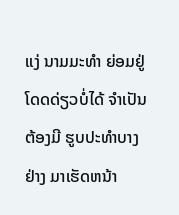ແງ່ ນາມມະທຳ ຍ່ອມຢູ່ໂດດດ່ຽວບໍ່ໄດ້ ຈຳເປັນຕ້ອງມີ ຮູບປະທຳບາງຢ່າງ ມາເຮັດຫນ້າ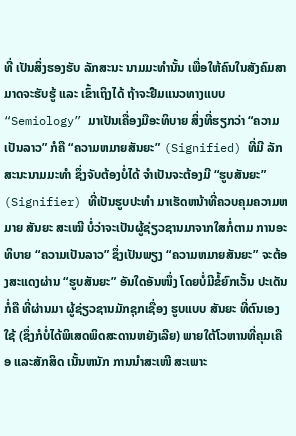ທີ່ ເປັນສິ່ງຮອງຮັບ ລັກສະນະ ນາມມະທຳນັ້ນ ເພື່ອໃຫ້ຄົນໃນສັງຄົມສາມາດຈະຮັບຮູ້ ແລະ ເຂົ້າເຖິງໄດ້ ຖ້າຈະຢືມແນວທາງແບບ “Semiology” ມາເປັນເຄື່ອງມືອະທິບາຍ ສິ່ງທີ່ຮຽກວ່າ “ຄວາມເປັນລາວ” ກໍຄື “ຄວາມຫມາຍສັນຍະ” (Signified) ທີ່ມີ ລັກສະນະນາມມະທຳ ຊຶ່ງຈັບຕ້ອງບໍ່ໄດ້ ຈຳເປັນຈະຕ້ອງມີ “ຮູບສັນຍະ” (Signifier) ທີ່ເປັນຮູບປະທຳ ມາເຮັດຫນ້າທີ່ຄວບຄຸມຄວາມຫມາຍ ສັນຍະ ສະເໝີ ບໍ່ວ່າຈະເປັນຜູ້ຊ່ຽວຊານມາຈາກໃສກໍ່ຕາມ ການອະທິບາຍ “ຄວາມເປັນລາວ” ຊຶ່ງເປັນພຽງ “ຄວາມຫມາຍສັນຍະ” ຈະຕ້ອງສະແດງຜ່ານ “ຮູບສັນຍະ” ອັນໃດອັນໜຶ່ງ ໂດຍບໍ່ມີຂໍ້ຍົກເວັ້ນ ປະເດັນກໍ່ຄື ທີ່ຜ່ານມາ ຜູ້ຊ່ຽວຊານມັກຊຸກເຊື່ອງ ຮູບແບບ ສັນຍະ ທີ່ຕົນເອງໃຊ້ (ຊຶ່ງກໍບໍ່ໄດ້ພິເສດພິດສະດານຫຍັງເລີຍ) ພາຍໃຕ້ໂວຫານທີ່ຄຸມເຄືອ ແລະສັກສິດ ເນັ້ນຫນັກ ການນຳສະເໜີ ສະເພາະ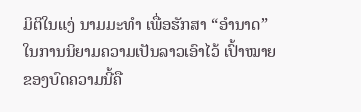ມິຕິໃນແງ່ ນາມມະທຳ ເພື່ອຮັກສາ “ອຳນາດ” ໃນການນິຍາມຄວາມເປັນລາວເອົາໄວ້ ເປົ້າໝາຍ ຂອງບົດຄວາມນີ້ຄື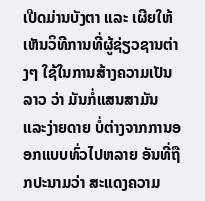ເປີດມ່ານບັງຕາ ແລະ ເຜີຍໃຫ້ເຫັນວິທີການທີ່ຜູ້ຊ່ຽວຊານຕ່າງໆ ໃຊ້ໃນການສ້າງຄວາມເປັນລາວ ວ່າ ມັນກໍ່ແສນສາມັນ ແລະງ່າຍດາຍ ບໍ່ຕ່າງຈາກການອອກແບບທົ່ວໄປຫລາຍ ອັນທີ່ຖືກປະນາມວ່າ ສະແດງຄວາມ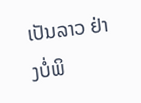ເປັນລາວ ຢ່າງບໍ່ພິ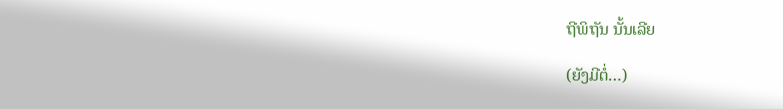ຖີພິຖັນ ນັ້ນເລີຍ

(ຍັງມີຕໍ່…)